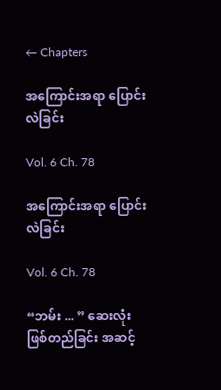← Chapters

အကြောင်းအရာ ပြောင်းလဲခြင်း

Vol. 6 Ch. 78

အကြောင်းအရာ ပြောင်းလဲခြင်း

Vol. 6 Ch. 78

“ဘမ်း ... ” ဆေးလုံး ဖြစ်တည်ခြင်း အဆင့်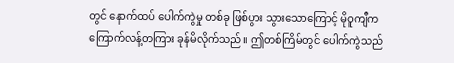တွင် နောက်ထပ် ပေါက်ကွဲမှု တစ်ခု ဖြစ်ပွား သွားသောကြောင့် မိုဝူကျီက ကြောက်လန့်တကြား ခုန်မိလိုက်သည်။ ဤတစ်ကြိမ်တွင် ပေါက်ကွဲသည်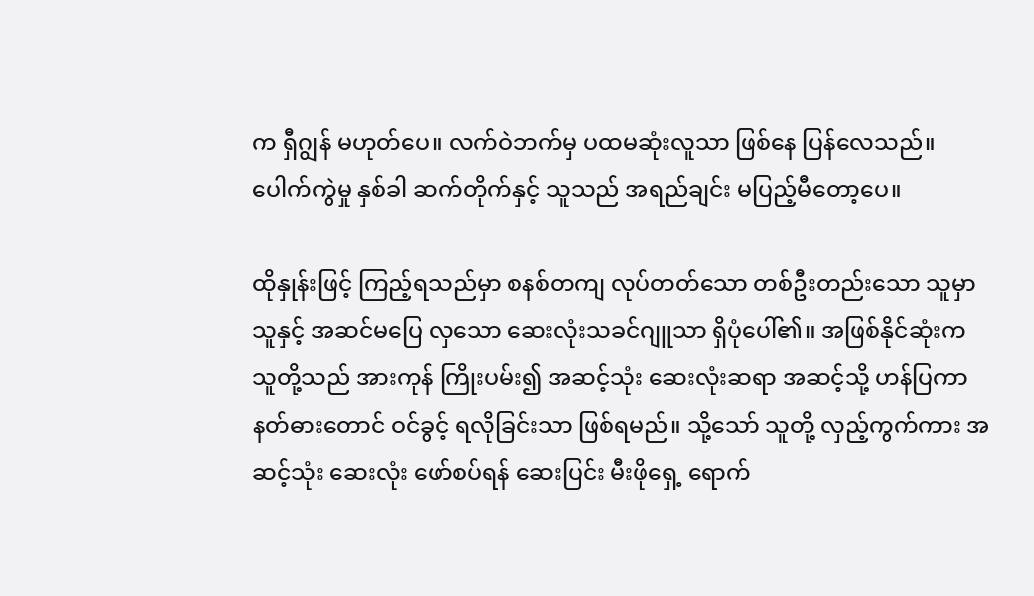က ရှီဂျွန် မဟုတ်ပေ။ လက်ဝဲဘက်မှ ပထမဆုံးလူသာ ဖြစ်နေ ပြန်လေသည်။ ပေါက်ကွဲမှု နှစ်ခါ ဆက်တိုက်နှင့် သူသည် အရည်ချင်း မပြည့်မီတော့ပေ။

ထိုနှုန်းဖြင့် ကြည့်ရသည်မှာ စနစ်တကျ လုပ်တတ်သော တစ်ဦးတည်းသော သူမှာ သူနှင့် အဆင်မပြေ လှသော ဆေးလုံးသခင်ဂျူသာ ရှိပုံပေါ်၏။ အဖြစ်နိုင်ဆုံးက သူတို့သည် အားကုန် ကြိုးပမ်း၍ အဆင့်သုံး ဆေးလုံးဆရာ အဆင့်သို့ ဟန်ပြကာ နတ်ဓားတောင် ဝင်ခွင့် ရလိုခြင်းသာ ဖြစ်ရမည်။ သို့သော် သူတို့ လှည့်ကွက်ကား အဆင့်သုံး ဆေးလုံး ဖော်စပ်ရန် ဆေးပြင်း မီးဖိုရှေ့ ရောက်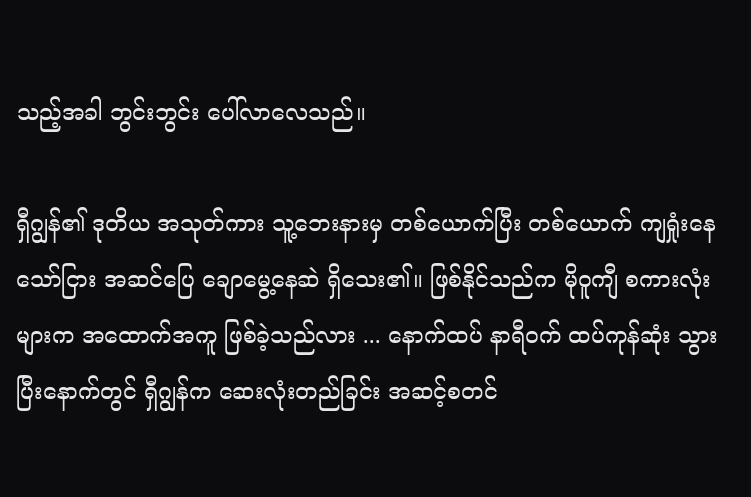သည့်အခါ ဘွင်းဘွင်း ပေါ်လာလေသည်။

ရှီဂျွန်၏ ဒုတိယ အသုတ်ကား သူ့ဘေးနားမှ တစ်ယောက်ပြီး တစ်ယောက် ကျရှုံးနေသော်ငြား အဆင်ပြေ ချောမွေ့နေဆဲ ရှိသေး၏။ ဖြစ်နိုင်သည်က မိုဝူကျီ စကားလုံးများက အထောက်အကူ ဖြစ်ခဲ့သည်လား ... နောက်ထပ် နာရီဝက် ထပ်ကုန်ဆုံး သွားပြီးနောက်တွင် ရှီဂျွန်က ဆေးလုံးတည်ခြင်း အဆင့်စတင်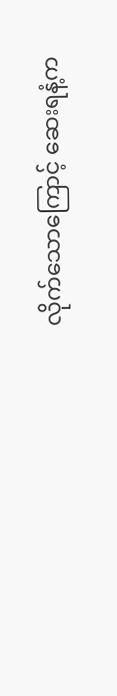လိုက်သောကြောင့် ဆေးရနံ့က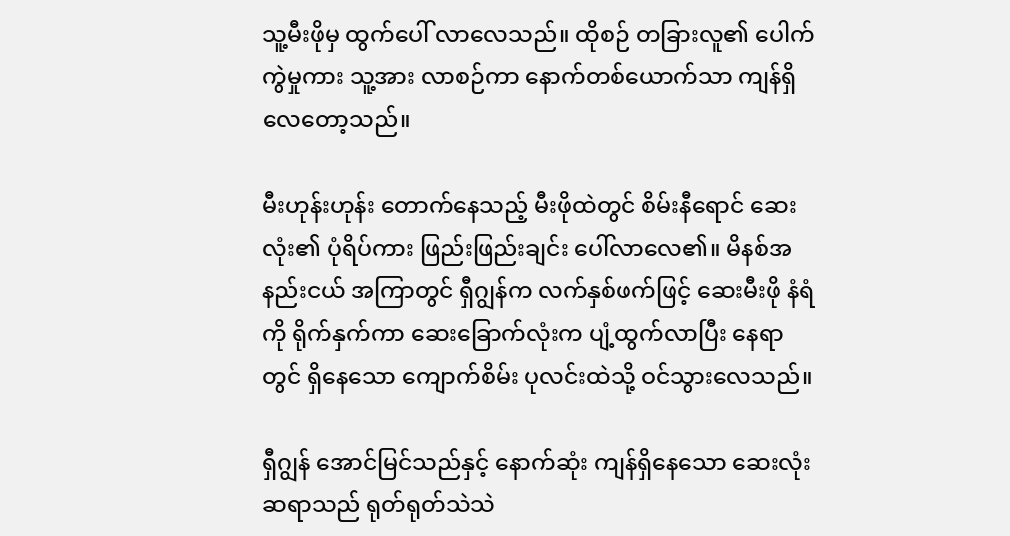သူ့မီးဖိုမှ ထွက်ပေါ် လာလေသည်။ ထိုစဉ် တခြားလူ၏ ပေါက်ကွဲမှုကား သူ့အား လာစဉ်ကာ နောက်တစ်ယောက်သာ ကျန်ရှိလေတော့သည်။

မီးဟုန်းဟုန်း တောက်နေသည့် မီးဖိုထဲတွင် စိမ်းနီရောင် ဆေးလုံး၏ ပုံရိပ်ကား ‌ဖြည်းဖြည်းချင်း ပေါ်လာလေ၏။ မိနစ်အနည်းငယ် အကြာတွင် ရှီဂျွန်က လက်နှစ်ဖက်ဖြင့် ဆေးမီးဖို နံရံကို ရိုက်နှက်ကာ ဆေးခြောက်လုံးက ပျံ့ထွက်လာပြီး နေရာတွင် ရှိနေသော ကျောက်စိမ်း ပုလင်းထဲသို့ ဝင်သွားလေသည်။

ရှီဂျွန် အောင်မြင်သည်နှင့် နောက်ဆုံး ကျန်ရှိနေသော ဆေးလုံးဆရာသည် ရုတ်ရုတ်သဲသဲ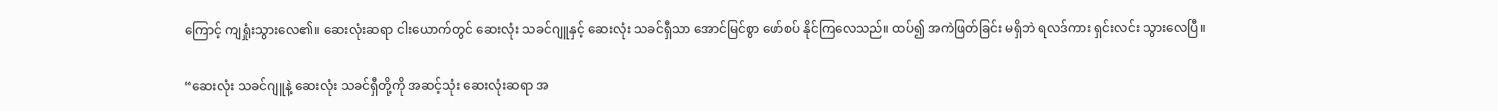ကြောင့် ကျရှုံးသွားလေ၏။ ဆေးလုံးဆရာ ငါးယောက်တွင် ဆေးလုံး သခင်ဂျူနှင့် ဆေးလုံး သခင်ရှီသာ အောင်မြင်စွာ ဖော်စပ် နိုင်ကြလေသည်။ ထပ်၍ အကဲဖြတ်ခြင်း မရှိဘဲ ရလဒ်ကား ရှင်းလင်း သွားလေပြီ။

“ဆေးလုံး သခင်ဂျူနဲ့ ဆေးလုံး သခင်ရှီတို့ကို အဆင့်သုံး ဆေးလုံးဆရာ အ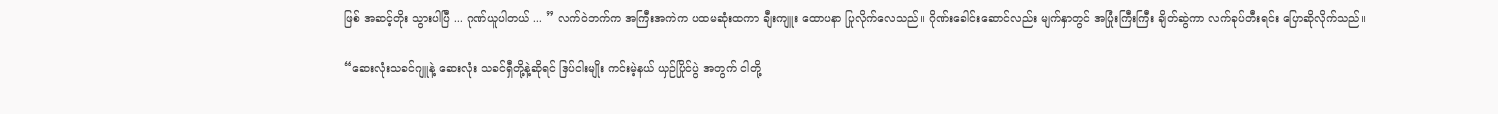ဖြစ် အဆင့်တိုး သွားပါပြီ ... ဂုဏ်ယူပါတယ် ... ” လက်ဝဲဘက်က အကြီးအကဲက ပထမဆုံးထကာ ချီးကျူး ထောပနာ ပြုလိုက်လေသည်။ ဂိုဏ်းခေါင်းဆောင်လည်း မျက်နှာတွင် အပြုံးကြီးကြီး ချိတ်ဆွဲကာ လက်ခုပ်တီးရင်း ပြောဆိုလိုက်သည်။

“ဆေးလုံးသခင်ဂျူနဲ့ ဆေးလုံး သခင်ရှီတို့နဲ့ဆိုရင် ဒြပ်ငါးမျိုး ကင်းမဲ့နယ် ယှဉ်ပြိုင်ပွဲ အတွက် ငါတို့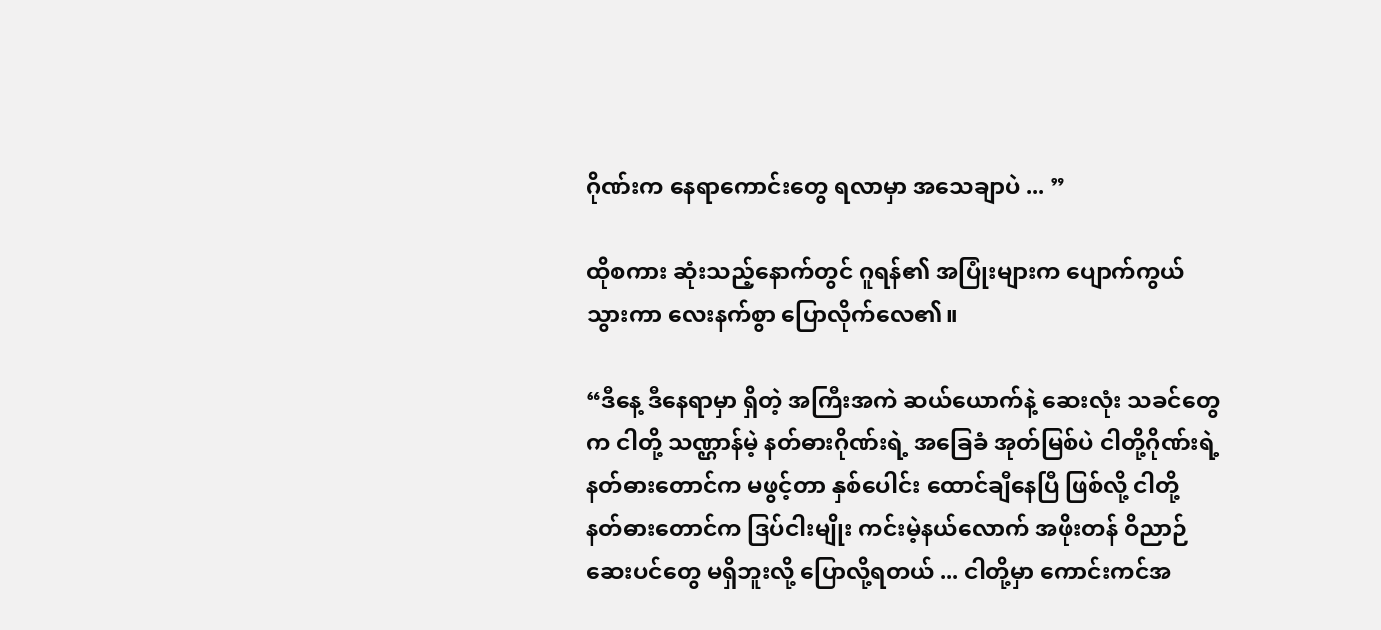ဂိုဏ်းက နေရာကောင်းတွေ ရလာမှာ အသေချာပဲ ... ”

ထိုစကား ဆုံးသည့်နောက်တွင် ဂူရန်၏ အပြုံးများက ပျောက်ကွယ် သွားကာ လေးနက်စွာ ပြောလိုက်လေ၏။

“ဒီနေ့ ဒီနေရာမှာ ရှိတဲ့ အကြီးအကဲ ဆယ်ယောက်နဲ့ ဆေးလုံး သခင်တွေက ငါတို့ သဏ္ဌာန်မဲ့ နတ်ဓားဂိုဏ်းရဲ့ အခြေခံ အုတ်မြစ်ပဲ ငါတို့ဂိုဏ်းရဲ့ နတ်ဓားတောင်က မဖွင့်တာ နှစ်ပေါင်း‌ ထောင်ချီနေပြီ ဖြစ်လို့ ငါတို့ နတ်ဓားတောင်က ဒြပ်ငါးမျိုး ကင်းမဲ့နယ်လောက် အဖိုးတန် ဝိညာဉ် ဆေးပင်တွေ မရှိဘူးလို့ ပြောလို့ရတယ် ... ငါတို့မှာ ကောင်းကင်အ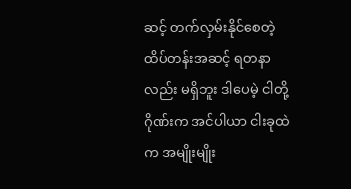ဆင့် တက်လှမ်းနိုင်စေတဲ့ ထိပ်တန်းအဆင့် ရတနာလည်း မရှိဘူး ဒါပေမဲ့ ငါတို့ဂိုဏ်းက အင်ပါယာ ငါးခုထဲက အမျိုးမျိုး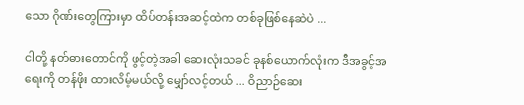သော ဂိုဏ်းတွေကြားမှာ ထိပ်တန်းအဆင့်ထဲက တစ်ခုဖြစ်နေဆဲပဲ ...

ငါတို့ နတ်ဓားတောင်ကို ဖွင့်တဲ့အခါ ဆေးလုံးသခင် ခုနစ်ယောက်လုံးက ဒီအခွင့်အရေးကို တန်ဖိုး ထားလိမ့်မယ်လို့ မျှော်လင့်တယ် ... ဝိညာဉ်ဆေး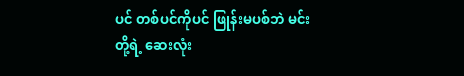ပင် တစ်ပင်ကိုပင် ဖြုန်းမပစ်ဘဲ မင်းတို့ရဲ့ ဆေးလုံး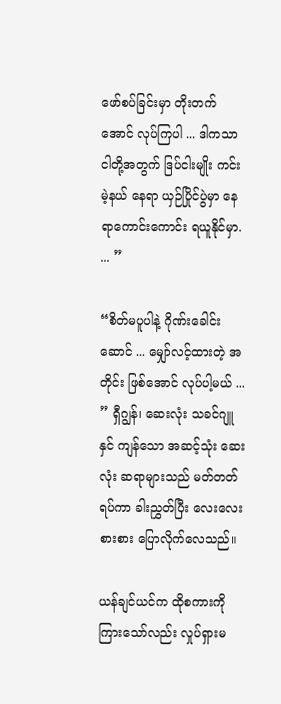ဖော်စပ်ခြင်းမှာ တိုးတက်အောင် လုပ်ကြပါ ... ဒါကသာ ငါတို့အတွက် ဒြပ်ငါးမျိုး ကင်းမဲ့နယ် နေရာ ယှဉ်ပြိုင်ပွဲမှာ နေရာကောင်းကောင်း ရယူနိုင်မှာ. ... ”

“စိတ်မပူပါနဲ့ ဂိုဏ်းခေါင်းဆောင် ... မျှော်လင့်ထားတဲ့ အတိုင်း ဖြစ်အောင် လုပ်ပါ့မယ် ... ” ရှီဂျွန်၊ ဆေးလုံး သခင်ဂျူနှင် ကျန်သော အဆင့်သုံး ဆေးလုံး ဆရာများသည် မတ်တတ်ရပ်ကာ ခါးညွှတ်ပြီး လေးလေးစားစား ပြောလိုက်လေသည်။

ယန်ချင်ယင်က ထိုစကားကို ကြားသော်လည်း လှုပ်ရှားမ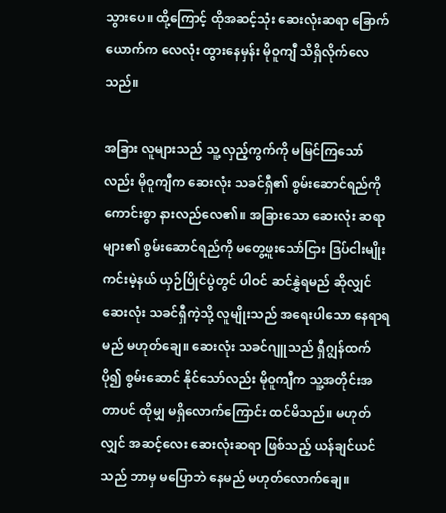သွားပေ။ ထို့ကြောင့် ထိုအဆင့်သုံး ဆေးလုံးဆရာ ခြောက်ယောက်က လေလုံး ထွားနေမှန်း မိုဝူကျီ သိရှိလိုက်လေသည်။

အခြား လူများသည် သူ့ လှည့်ကွက်ကို မမြင်ကြသော်လည်း မိုဝူကျီက ဆေးလုံး သခင်ရှီ၏ စွမ်းဆောင်ရည်ကို ကောင်းစွာ နားလည်လေ၏။ အခြားသော ဆေးလုံး ဆရာများ၏ စွမ်းဆောင်ရည်ကို မတွေ့ဖူးသော်ငြား ဒြပ်ငါးမျိုး ကင်းမဲ့နယ် ယှဉ်ပြိုင်ပွဲတွင် ပါဝင် ဆင်နွှဲရမည် ဆိုလျှင် ဆေးလုံး သခင်ရှီကဲ့သို့ လူမျိုးသည် အရေးပါသော နေရာရမည် မဟုတ်ချေ။ ဆေးလုံး သခင်ဂျူသည် ရှီဂျွန်ထက် ပို၍ စွမ်းဆောင် နိုင်သော်လည်း မိုဝူကျီက သူ့အတိုင်းအတာပင် ထိုမျှ မရှိလောက်ကြောင်း ထင်မိသည်။ မဟုတ်လျှင် အဆင့်လေး ဆေးလုံးဆရာ ဖြစ်သည့် ယန်ချင်ယင်သည် ဘာမှ မပြောဘဲ နေမည် မဟုတ်လောက်ချေ။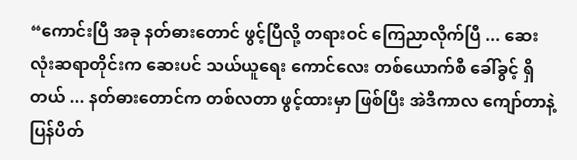“ကောင်းပြီ အခု နတ်ဓားတောင် ဖွင့်ပြီလို့ တရားဝင် ကြေညာလိုက်ပြီ ... ဆေးလုံးဆရာတိုင်းက ဆေးပင် သယ်ယူရေး ကောင်လေး တစ်ယောက်စီ ခေါ်ခွင့် ရှိတယ် ... နတ်ဓားတောင်က တစ်လတာ ဖွင့်ထားမှာ ဖြစ်ပြီး အဲဒီကာလ ကျော်တာနဲ့ ပြန်ပိတ်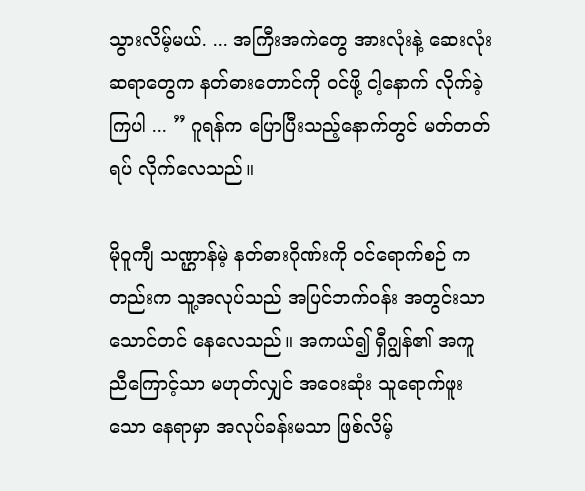သွားလိမ့်မယ်. ... အကြီးအကဲတွေ အားလုံးနဲ့ ဆေးလုံးဆရာတွေက နတ်ဓားတောင်ကို ဝင်ဖို့ ငါ့နောက် လိုက်ခဲ့ကြပါ ... ” ဂူရန်က ပြောပြီးသည့်နောက်တွင် မတ်တတ်ရပ် လိုက်လေသည်။

မိုဝူကျီ သဏ္ဌာန်မဲ့ နတ်ဓားဂိုဏ်းကို ဝင်ရောက်စဉ် ကတည်းက သူ့အလုပ်သည် အပြင်ဘက်ဝန်း အတွင်းသာ သောင်တင် နေလေသည်။ အကယ်၍ ရှီဂျွန်၏ အကူညီကြောင့်သာ မဟုတ်လျှင် အဝေးဆုံး သူရောက်ဖူးသော နေရာမှာ အလုပ်ခန်းမသာ ဖြစ်လိမ့်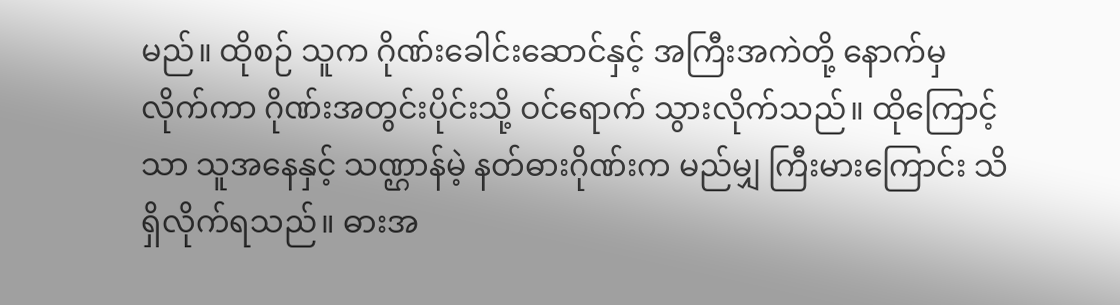မည်။ ထိုစဉ် သူက ဂိုဏ်းခေါင်းဆောင်နှင့် အကြီးအကဲတို့ နောက်မှ လိုက်ကာ ဂိုဏ်းအတွင်းပိုင်းသို့ ဝင်ရောက် သွားလိုက်သည်။ ထိုကြောင့်သာ သူအနေနှင့် သဏ္ဌာန်မဲ့ နတ်ဓားဂိုဏ်းက မည်မျှ ကြီးမားကြောင်း သိရှိလိုက်ရသည်။ ဓားအ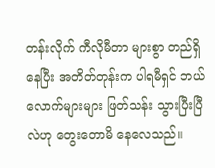တန်းလိုက် ကီလိုမီတာ များစွာ တည်ရှိနေပြီး အတိတ်တုန်းက ပါရမီရှင် ဘယ်လောက်များများ ဖြတ်သန်း သွားပြီးပြီလဲဟု တွေးတောမိ နေလေသည်။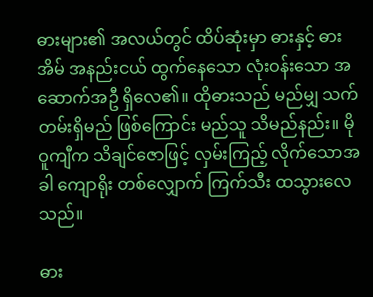ဓားများ၏ အလယ်တွင် ထိပ်ဆုံးမှာ ဓားနှင့် ဓားအိမ် အနည်းငယ် ထွက်နေသော လုံးဝန်းသော အဆောက်အဦ ရှိလေ၏။ ထိုဓားသည် မည်မျှ သက်တမ်းရှိမည် ဖြစ်ကြောင်း မည်သူ သိမည်နည်း။ မိုဝူကျီက သိချင်ဇောဖြင့် လှမ်းကြည့် လိုက်သောအခါ ကျောရိုး တစ်လျှောက် ကြက်သီး ထသွားလေသည်။

ဓား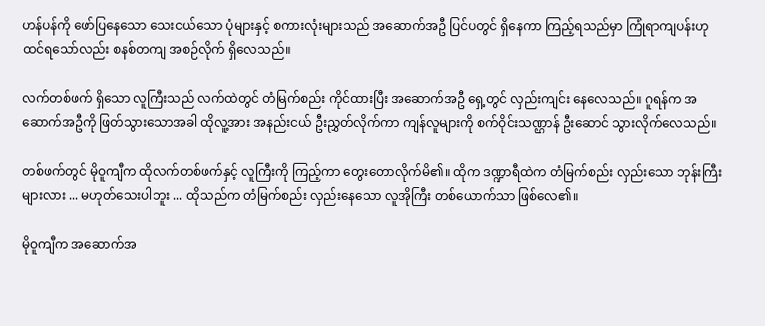ဟန်ပန်ကို ဖော်ပြနေသော သေးငယ်သော ပုံများနှင့် စကားလုံးများသည် အဆောက်အဦ ပြင်ပတွင် ရှိနေကာ ကြည့်ရသည်မှာ ကြုံရာကျပန်းဟု ထင်ရသော်လည်း စနစ်တကျ အစဉ်လိုက် ရှိလေသည်။

လက်တစ်ဖက် ရှိသော လူကြီးသည် လက်ထဲတွင် တံမြက်စည်း ကိုင်ထားပြီး အဆောက်အဦ ရှေ့တွင် လှည်းကျင်း နေလေသည်။ ဂူရန်က အဆောက်အဦကို ဖြတ်သွားသောအခါ ထိုလူ့အား အနည်းငယ် ဦးညွှတ်လိုက်ကာ ကျန်လူများကို စက်ဝိုင်းသဏ္ဌာန် ဦးဆောင် သွားလိုက်လေသည်။

တစ်ဖက်တွင် မိုဝူကျီက ထိုလက်တစ်ဖက်နှင့် လူကြီးကို ကြည့်ကာ တွေးတောလိုက်မိ၏။ ထိုက ဒဏ္ဍာရီထဲက တံမြက်စည်း လှည်းသော ဘုန်းကြီးများလား ... မဟုတ်သေးပါဘူး ... ထိုသည်က တံမြက်စည်း လှည်းနေသော လူအိုကြီး တစ်ယောက်သာ ဖြစ်လေ၏။

မိုဝူကျီက အဆောက်အ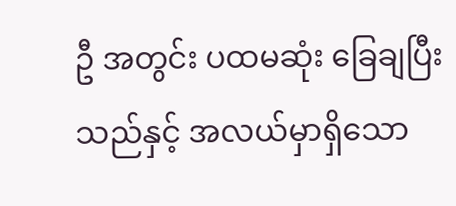ဦ အတွင်း‌ ပထမဆုံး ခြေချပြီးသည်နှင့် အလယ်မှာရှိသော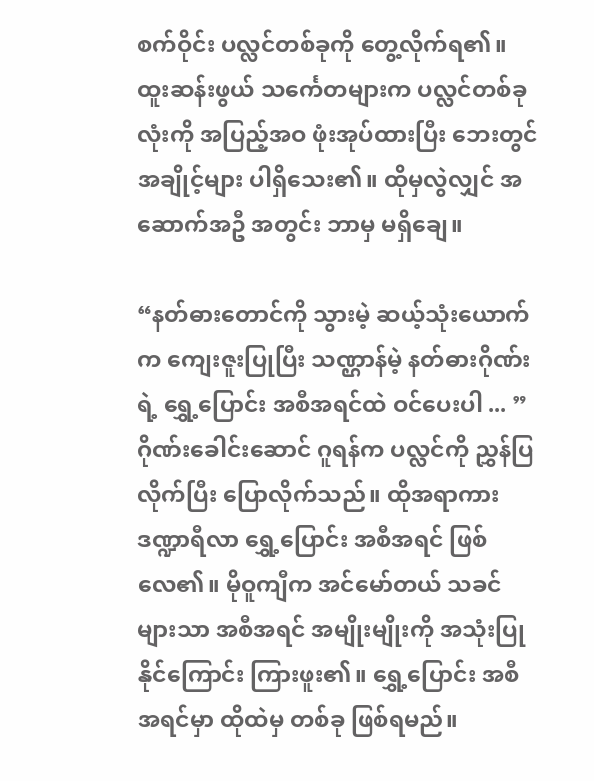စက်ဝိုင်း ပလ္လင်တစ်ခုကို တွေ့လိုက်ရ၏။ ထူးဆန်းဖွယ် သင်္ကေတများက ပလ္လင်တစ်ခုလုံးကို အပြည့်အဝ ဖုံးအုပ်ထားပြီး ဘေးတွင် အချိုင့်များ ပါရှိသေး၏။ ထိုမှလွဲလျှင် အဆောက်အဦ အတွင်း ဘာမှ မရှိချေ။

“နတ်ဓားတောင်ကို သွားမဲ့ ဆယ့်သုံးယောက်က ကျေးဇူးပြုပြီး သဏ္ဌာန်မဲ့ နတ်ဓားဂိုဏ်းရဲ့ ရွှေ့ပြောင်း အစီအရင်ထဲ ဝင်ပေးပါ ... ” ဂိုဏ်းခေါင်းဆောင် ဂူရန်က ပလ္လင်ကို ညွှန်ပြလိုက်ပြီး ပြောလိုက်သည်။ ထိုအရာကား ဒဏ္ဍာရီလာ ရွှေ့ပြောင်း အစီအရင် ဖြစ်လေ၏။ မိုဝူကျီက အင်မော်တယ် သခင်များသာ အစီအရင် အမျိုးမျိုးကို အသုံးပြုနိုင်ကြောင်း ကြားဖူး၏။ ရွှေ့ပြောင်း အစီအရင်မှာ ထိုထဲမှ တစ်ခု ဖြစ်ရမည်။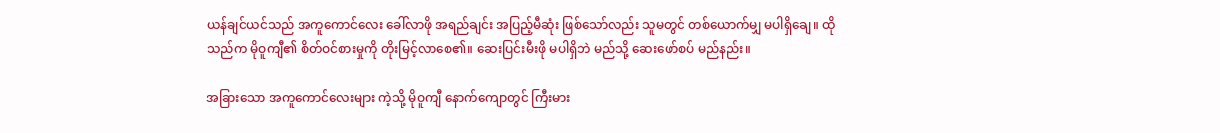ယန်ချင်ယင်သည် အကူကောင်လေး ခေါ်လာဖို အရည်ချင်း အပြည့်မီဆုံး ဖြစ်သော်လည်း သူမတွင် တစ်ယောက်မျှ မပါရှိချေ။ ထိုသည်က မိုဝူကျီ၏ စိတ်ဝင်စားမှုကို တိုးမြင့်လာစေ၏။ ဆေးပြင်းမီးဖို မပါရှိဘဲ မည်သို့ ဆေးဖော်စပ် မည်နည်း။

အခြားသော အကူကောင်လေးများ ကဲ့သို့ မိုဝူကျီ နောက်ကျောတွင် ကြီးမား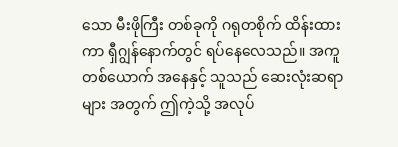သော မီးဖိုကြီး တစ်ခုကို ဂရုတစိုက် ထိန်းထားကာ ရှီဂျွန်နောက်တွင် ရပ်နေလေသည်။ အကူတစ်ယောက် အနေနှင့် သူသည် ဆေးလုံးဆရာများ အတွက် ဤကဲ့သို့ အလုပ်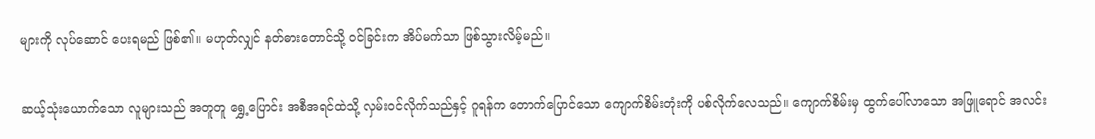များကို လုပ်ဆောင် ပေးရမည် ဖြစ်၏။ မဟုတ်လျှင် နတ်ဓားတောင်သို့ ဝင်ခြင်းက အိပ်မက်သာ ဖြစ်သွားလိမ့်မည်။

ဆယ့်သုံးယောက်သော လူများသည် အတူတူ ရွှေ့ပြောင်း အစီအရင်ထဲသို့ လှမ်းဝင်လိုက်သည်နှင့် ဂူရန်က တောက်ပြောင်သော ကျောက်စိမ်းတုံးကို ပစ်လိုက်လေသည်။ ကျောက်စိမ်းမှ ထွက်ပေါ်လာသော အဖြူရောင် အလင်း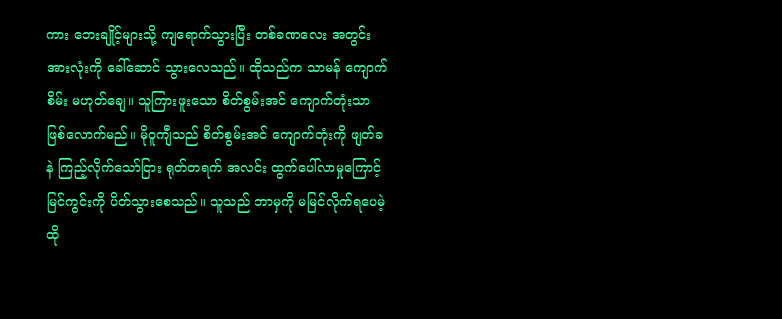ကား ဘေးချိုင့်များသို့ ကျရောက်သွားပြီး တစ်ခဏလေး အတွင်း အားလုံးကို ခေါ်ဆောင် သွားလေသည်။ ထိုသည်က သာမန် ကျောက်စိမ်း မဟုတ်ချေ။ သူကြားဖူးသော စိတ်စွမ်းအင် ကျောက်တုံးသာ ဖြစ်လောက်မည်။ မိုဝူကျီသည် စိတ်စွမ်းအင် ကျောက်တုံးကို ဖျတ်ခနဲ ကြည့်လိုက်သော်ငြား ရုတ်တရက် အလင်း ထွက်ပေါ်လာမှုကြောင့် မြင်ကွင်းကို ပိတ်သွားစေသည်။ သူသည် ဘာမှကို မမြင်လိုက်ရပေမဲ့ ထို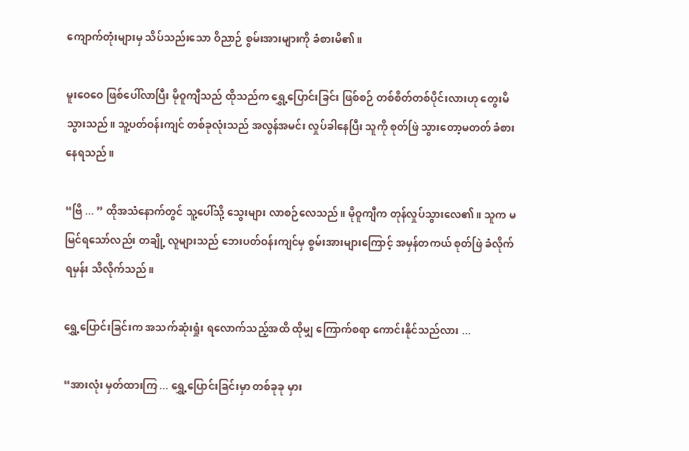ကျောက်တုံးများမှ သိပ်သည်းသော ဝိညာဉ် စွမ်းအားများကို ခံစားမိ၏။

မူးဝေဝေ ဖြစ်ပေါ်လာပြီး မိုဝူကျီသည် ထိုသည်က ရွှေ့ပြောင်းခြင်း ဖြစ်စဉ် တစ်စိတ်တစ်ပိုင်းလားဟု တွေးမိသွားသည်။ သူ့ပတ်ဝန်းကျင် တစ်ခုလုံးသည် အလွန်အမင်း လှုပ်ခါနေပြီး သူကို စုတ်ဖြဲ သွားတော့မတတ် ခံစားနေရသည်။

“ဗြိ ... ” ထိုအသံနောက်တွင် သူ့ပေါ်သို့ သွေးများ လာစဉ်လေသည်။ မိုဝူကျီက တုန်လှုပ်သွားလေ၏။ သူက မမြင်ရသော်လည်း တချို့ လူများသည် ဘေးပတ်ဝန်းကျင်မှ စွမ်းအားများကြောင့် အမှန်တကယ် စုတ်ဖြဲ ခံလိုက်ရမှန်း သိလိုက်သည်။

ရွှေ့ပြောင်းခြင်းက အသက်ဆုံးရှုံး ရလောက်သည့်အထိ ထိုမျှ ကြောက်စရာ ကောင်းနိုင်သည်လား ...

“အားလုံး မှတ်ထားကြ ... ရွှေ့ပြောင်းခြင်းမှာ တစ်ခုခု မှား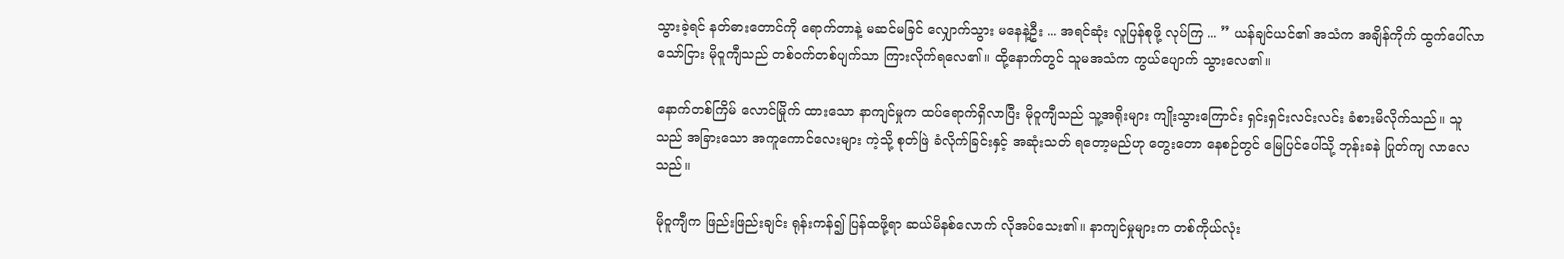သွားခဲ့ရင် နတ်ဓားတောင်ကို ရောက်တာနဲ့ မဆင်မခြင် လျှောက်သွား မနေနဲ့ဦး ... အရင်ဆုံး လူပြန်စုဖို့ လုပ်ကြ ... ” ယန်ချင်ယင်၏ အသံက အချိန်ကိုက် ထွက်ပေါ်လာသော်ငြား မိုဝူကျီသည် တစ်ဝက်တစ်ပျက်သာ ကြားလိုက်ရလေ၏။ ထို့နောက်တွင် သူမအသံက ကွယ်ပျောက် သွားလေ၏။

နောက်တစ်ကြိမ် လောင်မြိုက် ထားသော နာကျင်မှုက ထပ်ရောက်ရှိလာပြီး မိုဝူကျီသည် သူ့အရိုးများ ကျိုးသွားကြောင်း ရှင်းရှင်းလင်းလင်း ခံစားမိလိုက်သည်။ သူသည် အခြားသော အကူကောင်လေးများ ကဲ့သို့ စုတ်ဖြဲ ခံလိုက်ခြင်းနှင့် အဆုံးသတ် ရတော့မည်ဟု တွေးတော နေစဉ်တွင် မြေပြင်ပေါ်သို့ ဘုန်းခနဲ ပြုတ်ကျ လာလေသည်။

မိုဝူကျီက ဖြည်းဖြည်းချင်း ရုန်းကန်၍ ပြန်ထဖို့ရာ ဆယ်မိနစ်လောက် လိုအပ်သေး၏။ နာကျင်မှုများက တစ်ကိုယ်လုံး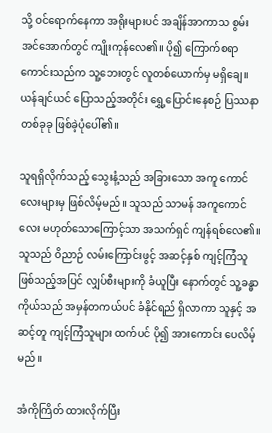သို့ ဝင်ရောက်နေကာ အရိုးများပင် အချိန်အာကာသ စွမ်းအင်အောက်တွင် ကျိုးကုန်လေ၏။ ပို၍ ကြောက်စရာ ကောင်းသည်က သူ့ဘေးတွင် လူတစ်ယောက်မှ မရှိချေ။ ယန်ချင်ယင် ပြောသည့်အတိုင်း ရွှေ့ပြောင်းနေစဉ် ပြဿနာ တစ်ခုခု ဖြစ်ခဲ့ပုံပေါ်၏။

သူရရှိလိုက်သည့် သွေးနံ့သည် အခြားသော အကူ ကောင်လေးများမှ ဖြစ်လိမ့်မည်။ သူသည် သာမန် အကူကောင်လေး မဟုတ်သောကြောင့်သာ အသက်ရှင် ကျန်ရစ်လေ၏။ သူသည် ဝိညာဉ် လမ်းကြောင်းဖွင့် အဆင့်နှစ် ကျင့်ကြံသူ ဖြစ်သည့်အပြင် လျှပ်စီးများကို ခံယူပြီး နောက်တွင် သူ့ခန္ဓာကိုယ်သည် အမှန်တကယ်ပင် ခံနိုင်ရည် ရှိလာကာ သူနှင့် အဆင့်တူ ကျင့်ကြံသူများ ထက်ပင် ပို၍ အားကောင်း ပေလိမ့်မည်။

အံကိုကြိတ် ထားလိုက်ပြီး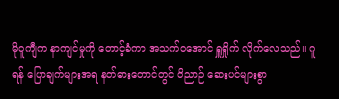မိုဝူကျီက နာကျင်မှုကို တောင့်ခံကာ အသက်ဝအောင် ရှူရှိုက် လိုက်လေသည်။ ဂူရန် ပြောချက်များအရ နတ်ဓားတောင်တွင် ဝိညာဉ် ဆေးပင်များစွာ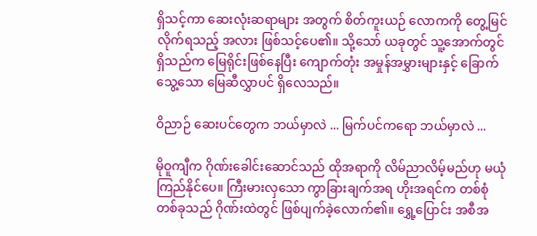ရှိသင့်ကာ ဆေးလုံးဆရာများ အတွက် စိတ်ကူးယဉ် လောကကို တွေ့မြင်လိုက်ရသည့် အလား ဖြစ်သင့်ပေ၏။ သို့သော် ယခုတွင် သူ့အောက်တွင် ရှိသည်က မြေရိုင်းဖြစ်နေပြီး ကျောက်တုံး အမှုန်အမွှားများနှင့် ခြောက်သွေ့သော မြေဆီလွှာပင် ရှိလေသည်။

ဝိညာဉ် ဆေးပင်တွေက ဘယ်မှာလဲ ... မြက်ပင်ကရော ဘယ်မှာလဲ ...

မိုဝူကျီက ဂိုဏ်းခေါင်းဆောင်သည် ထိုအရာကို လိမ်ညာလိမ့်မည်ဟု မယုံကြည်နိုင်ပေ။ ကြီးမားလှသော ကွာခြားချက်အရ ဟိုးအရင်က တစ်စုံတစ်ခုသည် ဂိုဏ်းထဲတွင် ဖြစ်ပျက်ခဲ့လောက်၏။ ရွှေ့ပြောင်း အစီအ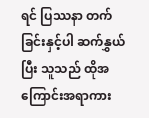ရင် ပြဿနာ တက်ခြင်းနှင့်ပါ ဆက်နွှယ်ပြီး သူသည် ထိုအကြောင်းအရာကား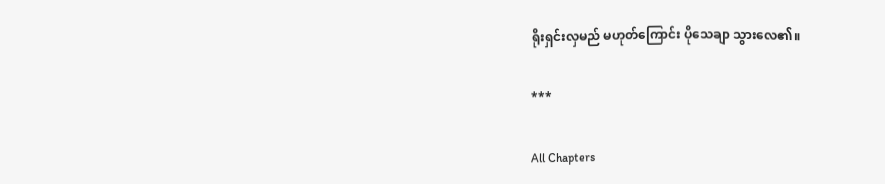ရိုးရှင်းလှမည် မဟုတ်ကြောင်း ပိုသေချာ သွားလေ၏။

***

All Chapters